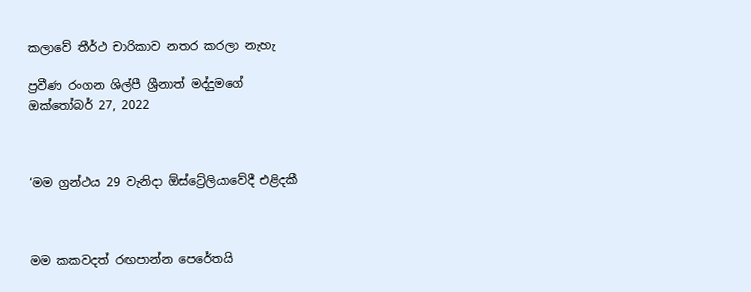කලාවේ තීර්ථ චාරිකාව නතර කරලා නැහැ

ප්‍රවීණ රංගන ශිල්පී ශ්‍රීනාත් මද්දුමගේ
ඔක්තෝබර් 27, 2022



‘මම ග්‍රන්ථය 29 වැනිදා ඕස්ට්‍රේලියාවේදී එළිදකී



මම කකවදත් රඟපාන්න පෙරේතයි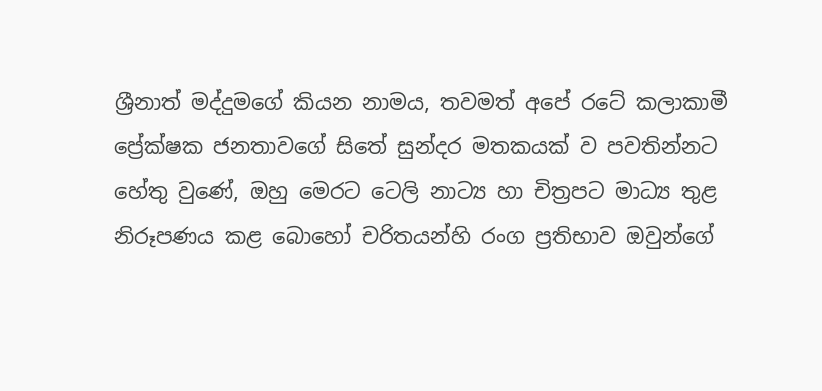ශ්‍රීනාත් මද්දුමගේ කියන නාමය, තවමත් අපේ රටේ කලාකාමී ප්‍රේක්ෂක ජනතාවගේ සිතේ සුන්දර මතකයක් ව පවතින්නට හේතු වුණේ, ඔහු මෙරට ටෙලි නාට්‍ය හා චිත්‍රපට මාධ්‍ය තුළ නිරූපණය කළ බොහෝ චරිතයන්හි රංග ප්‍රතිභාව ඔවුන්ගේ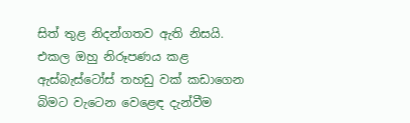සිත් තුළ නිදන්ගතව ඇති නිසයි. එකල ඔහු නිරූපණය කළ ඇස්බැස්ටෝස් තහඩු වක් කඩාගෙන බිමට වැටෙන වෙළෙඳ දැන්වීම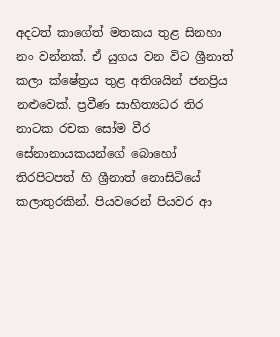අදටත් කාගේත් මතකය තුළ සිනහා නං වන්නක්. ඒ යුගය වන විට ශ්‍රීනාත් කලා ක්ෂේත්‍රය තුළ අතිශයින් ජනප්‍රිය නළුවෙක්. ප්‍රවීණ සාහිත්‍යධර තිර නාටක රචක සෝම වීර සේනානායකයන්ගේ බොහෝ තිරපිටපත් හි ශ්‍රීනාත් නොසිටියේ කලාතුරකින්. පියවරෙන් පියවර ආ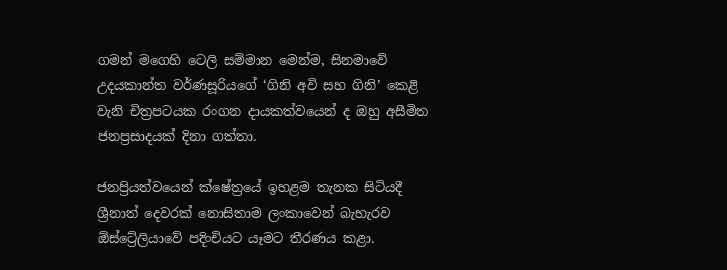ගමන් මගෙහි ටෙලි සම්මාන මෙන්ම, සිනමාවේ උදයකාන්ත වර්ණසූරියගේ ‘ගිනි අවි සහ ගිනි’ කෙළි වැනි චිත්‍රපටයක රංගන දායකත්වයෙන් ද ඔහු අසීමිත ජනප්‍රසාදයක් දිනා ගත්තා.

ජනප්‍රියත්වයෙන් ක්ෂේත්‍රයේ ඉහළම තැනක සිටියදී ශ්‍රීනාත් දෙවරක් නොසිතාම ලංකාවෙන් බැහැරව ඕස්ට්‍රේලියාවේ පදිංචියට යෑමට තීරණය කළා.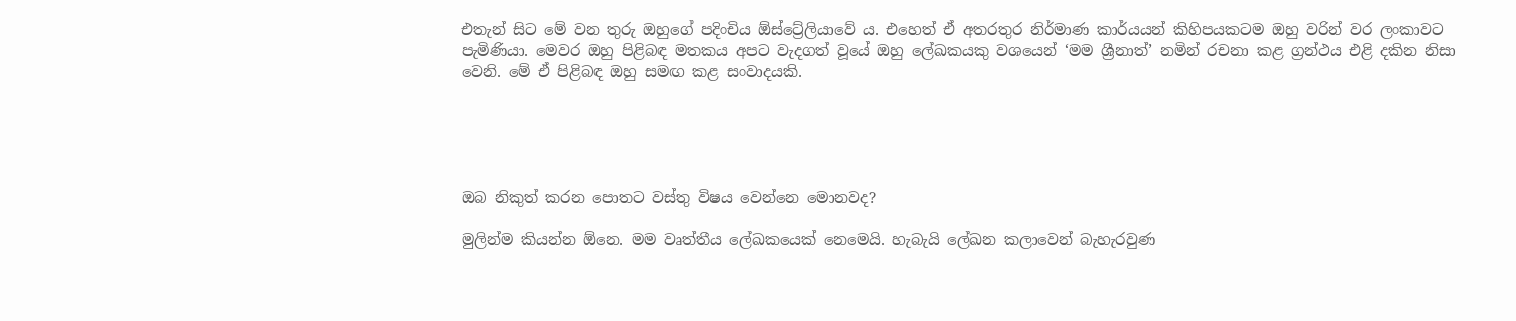එතැන් සිට මේ වන තුරු ඔහුගේ පදිංචිය ඕස්ට්‍රේලියාවේ ය. එහෙත් ඒ අතරතුර නිර්මාණ කාර්යයන් කිහිපයකටම ඔහු වරින් වර ලංකාවට පැමිණියා. මෙවර ඔහු පිළිබඳ මතකය අපට වැදගත් වූයේ ඔහු ලේඛකයකු වශයෙන් ‘මම ශ්‍රීනාත්’ නමින් රචනා කළ ග්‍රන්ථය එළි දකින නිසා වෙනි. මේ ඒ පිළිබඳ ඔහු සමඟ කළ සංවාදයකි.





ඔබ නිකුත් කරන පොතට වස්තු විෂය වෙන්නෙ මොනවද?

මුලින්ම කියන්න ඕනෙ. මම වෘත්තීය ලේඛකයෙක් නෙමෙයි. හැබැයි ලේඛන කලාවෙන් බැහැරවුණ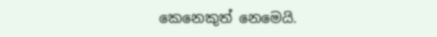කෙනෙකුත් නෙමෙයි.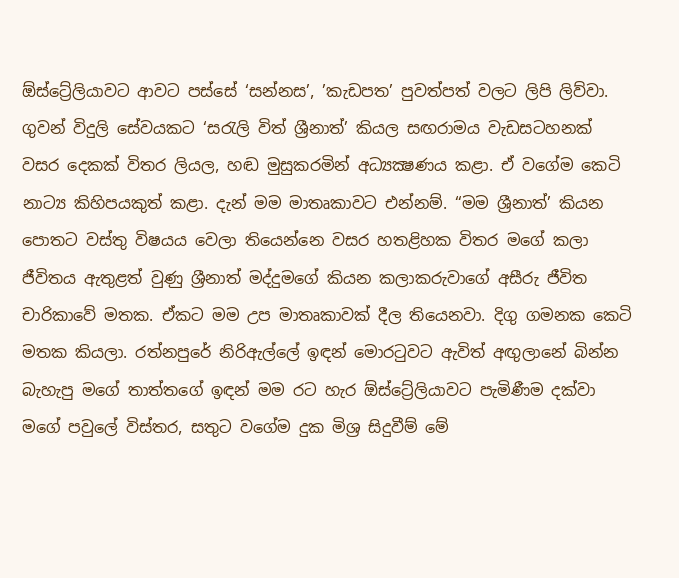ඕස්ට්‍රේලියාවට ආවට පස්සේ ‘සන්නස’, ’කැඩපත’ පුවත්පත් වලට ලිපි ලිව්වා. ගුවන් විදුලි සේවයකට ‘සරැලි විත් ශ්‍රීනාත්’ කියල සඟරාමය වැඩසටහනක් වසර දෙකක් විතර ලියල, හඬ මුසුකරමින් අධ්‍යක්‍ෂණය කළා. ඒ වගේම කෙටි නාට්‍ය කිහිපයකුත් කළා. දැන් මම මාතෘකාවට එන්නම්. “මම ශ්‍රීනාත්’ කියන පොතට වස්තු විෂයය වෙලා තියෙන්නෙ වසර හතළිහක විතර මගේ කලා ජීවිතය ඇතුළත් වුණු ශ්‍රීනාත් මද්දුමගේ කියන කලාකරුවාගේ අසීරු ජීවිත චාරිකාවේ මතක. ඒකට මම උප මාතෘකාවක් දීල තියෙනවා. දිගු ගමනක කෙටි මතක කියලා. රත්නපුරේ නිරිඇල්ලේ ඉඳන් මොරටුවට ඇවිත් අඟුලානේ බින්න බැහැපු මගේ තාත්තගේ ඉඳන් මම රට හැර ඕස්ට්‍රේලියාවට පැමිණීම දක්වා මගේ පවුලේ විස්තර, සතුට වගේම දුක මිශ්‍ර සිදුවීම් මේ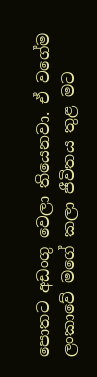පොතට අඩංගු වෙලා තියෙනවා. ඒ වගේම ලංකාවේ මගේ කලා ජීවිතය තුළ මට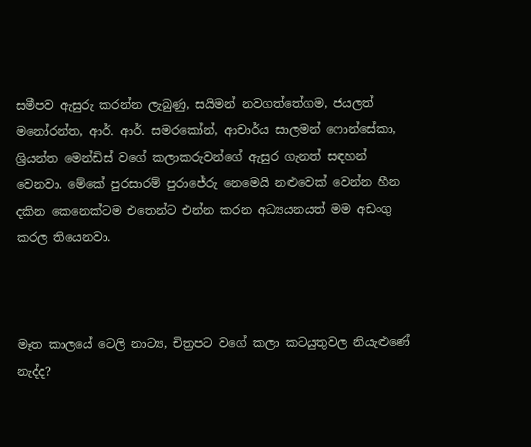සමීපව ඇසුරු කරන්න ලැබුණු, සයිමන් නවගත්තේගම, ජයලත් මනෝරන්ත, ආර්. ආර්. සමරකෝන්, ආචාර්ය සාලමන් ෆොන්සේකා, ශ්‍රියන්ත මෙන්ඩිස් වගේ කලාකරුවන්ගේ ඇසුර ගැනත් සඳහන් වෙනවා. මේකේ පුරසාරම් පුරාජේරු නෙමෙයි නළුවෙක් වෙන්න හීන දකින කෙනෙක්ටම එතෙන්ට එන්න කරන අධ්‍යයනයත් මම අඩංගු කරල තියෙනවා.



මෑත කාලයේ ටෙලි නාට්‍ය, චිත්‍රපට වගේ කලා කටයුතුවල නියැළුණේ නැද්ද?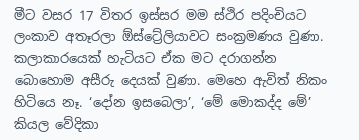මීට වසර 17 විතර ඉස්සර මම ස්ථිර පදිංචියට ලංකාව අතෑරලා ඕස්ට්‍රේලියාවට සංක්‍රමණය වුණා. කලාකාරයෙක් හැටියට ඒක මට දරාගන්න බොහොම අසීරු දෙයක් වුණා. මෙහෙ ඇවිත් නිකං හිටියෙ නෑ. ‘දෝන ඉසබෙලා’, ‘මේ මොකද්ද මේ’ කියල වේදිකා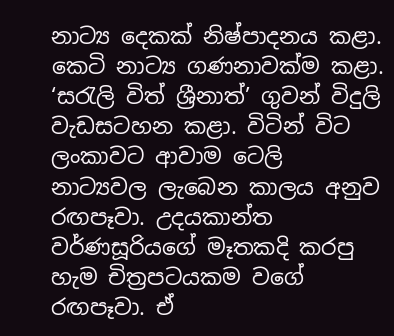නාට්‍ය දෙකක් නිෂ්පාදනය කළා. කෙටි නාට්‍ය ගණනාවක්ම කළා. ‘සරැලි විත් ශ්‍රීනාත්’ ගුවන් විදුලි වැඩසටහන කළා. විටින් විට ලංකාවට ආවාම ටෙලි නාට්‍යවල ලැබෙන කාලය අනුව රඟපෑවා. උදයකාන්ත වර්ණසූරියගේ මෑතකදි කරපු හැම චිත්‍රපටයකම වගේ රඟපෑවා. ඒ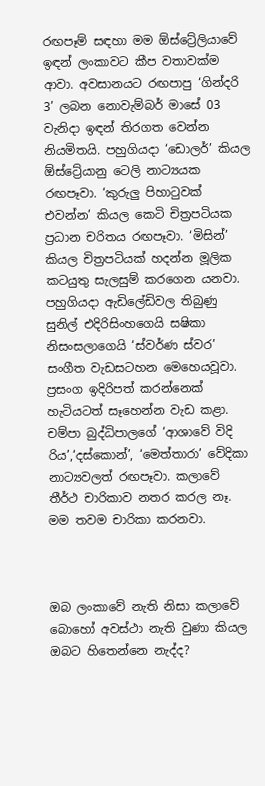රඟපෑම් සඳහා මම ඕස්ට්‍රේලියාවේ ඉඳන් ලංකාවට කීප වතාවක්ම ආවා. අවසානයට රඟපාපු ‘ගින්දරි 3’ ලබන නොවැම්බර් මාසේ 03 වැනිදා ඉඳන් තිරගත වෙන්න නියමිතයි. පහුගියදා ‘ඩොලර්’ කියල ඕස්ට්‍රේයානු ටෙලි නාට්‍යයක රඟපෑවා. ‘කුරුලු පිහාටුවක් එවන්න’ කියල කෙටි චිත්‍රපටියක ප්‍රධාන චරිතය රඟපෑවා. ‘මිසින්’ කියල චිත්‍රපටියක් හදන්න මූලික කටයුතු සැලසුම් කරගෙන යනවා. පහුගියදා ඇඩිලේඩිවල තිබුණු සුනිල් එදිරිසිංහගෙයි සෂිකා නිසංසලාගෙයි ‘ස්වර්ණ ස්වර’ සංගීත වැඩසටහන මෙහෙයවූවා. ප්‍රසංග ඉදිරිපත් කරන්නෙක් හැටියටත් සෑහෙන්න වැඩ කළා. චම්පා බුද්ධිපාලගේ ‘ආශාවේ විදි රිය’,‘දස්කොන්’, ‘මෙත්තාරා’ වේදිකා නාට්‍යවලත් රඟපෑවා. කලාවේ තීර්ථ චාරිකාව නතර කරල නෑ. මම තවම චාරිකා කරනවා.



ඔබ ලංකාවේ නැති නිසා කලාවේ බොහෝ අවස්ථා නැති වුණා කියල ඔබට හිතෙන්නෙ නැද්ද?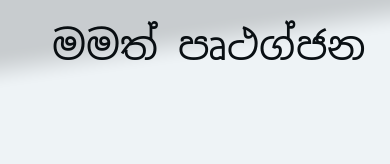මමත් පෘථග්ජන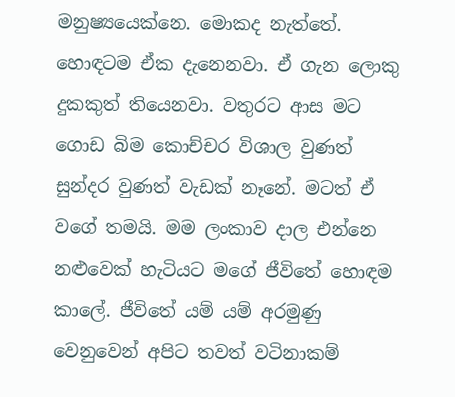මනුෂ්‍යයෙක්නෙ. මොකද නැත්තේ. හොඳටම ඒක දැනෙනවා. ඒ ගැන ලොකු දුකකුත් තියෙනවා. වතුරට ආස මට ගොඩ බිම කොච්චර විශාල වුණත් සුන්දර වුණත් වැඩක් නෑනේ. මටත් ඒ වගේ තමයි. මම ලංකාව දාල එන්නෙ නළුවෙක් හැටියට මගේ ජීවිතේ හොඳම කාලේ. ජීවිතේ යම් යම් අරමුණු වෙනුවෙන් අපිට තවත් වටිනාකම්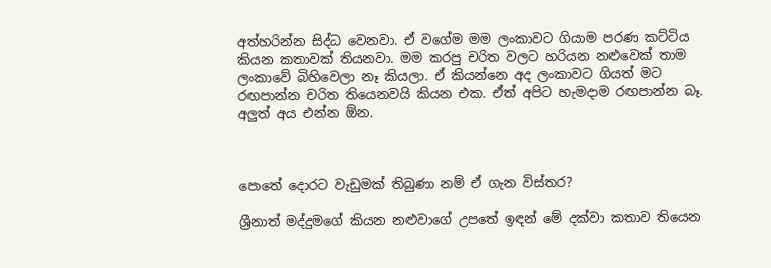අත්හරින්න සිද්ධ වෙනවා. ඒ වගේම මම ලංකාවට ගියාම පරණ කට්ටිය කියන කතාවක් තියනවා. මම කරපු චරිත වලට හරියන නළුවෙක් තාම ලංකාවේ බිහිවෙලා නෑ කියලා. ඒ කියන්නෙ අද ලංකාවට ගියත් මට රඟපාන්න චරිත තියෙනවයි කියන එක. ඒත් අපිට හැමදාම රඟපාන්න බෑ. අලුත් අය එන්න ඕන.



පොතේ දොරට වැඩුමක් තිබුණා නම් ඒ ගැන විස්තර?

ශ්‍රීනාත් මද්දුමගේ කියන නළුවාගේ උපතේ ඉඳන් මේ දක්වා කතාව තියෙන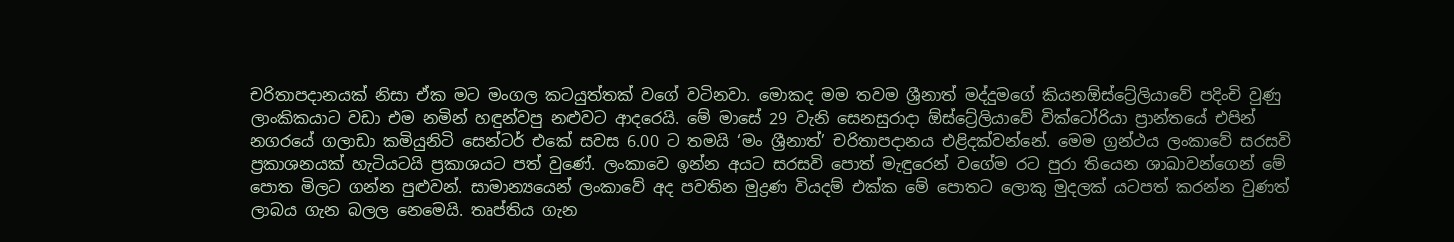චරිතාපදානයක් නිසා ඒක මට මංගල කටයුත්තක් වගේ වටිනවා. මොකද මම තවම ශ්‍රීනාත් මද්දුමගේ කියනඕස්ට්‍රේලියාවේ පදිංචි වුණු ලාංකිකයාට වඩා එම නමින් හඳුන්වපු නළුවට ආදරෙයි. මේ මාසේ 29 වැනි සෙනසුරාදා ඕස්ට්‍රේලියාවේ වික්ටෝරියා ප්‍රාන්තයේ එපින් නගරයේ ගලාඩා කමියුනිටි සෙන්ටර් එකේ සවස 6.00 ට තමයි ‘මං ශ්‍රීනාත්’ චරිතාපදානය එළිදක්වන්නේ. මෙම ග්‍රන්ථය ලංකාවේ සරසවි ප්‍රකාශනයක් හැටියටයි ප්‍රකාශයට පත් වුණේ. ලංකාවෙ ඉන්න අයට සරසවි පොත් මැඳුරෙන් වගේම රට පුරා තියෙන ශාඛාවන්ගෙන් මේ පොත මිලට ගන්න පුළුවන්. සාමාන්‍යයෙන් ලංකාවේ අද පවතින මුද්‍රණ වියදම් එක්ක මේ පොතට ලොකු මුදලක් යටපත් කරන්න වුණත් ලාබය ගැන බලල නෙමෙයි. තෘප්තිය ගැන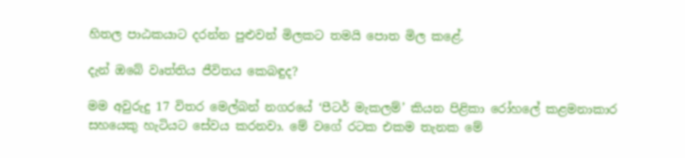හිතල පාඨකයාට දරන්න පුළුවන් මිලකට තමයි පොත මිල කළේ.

දැන් ඔබේ වෘත්තිය ජීවිතය කෙබඳුද?

මම අවුරුදු 17 විතර මෙල්බන් නගරයේ ‘පීටර් මැකලම්’ කියන පිළිකා රෝහලේ කළමනාකාර සහයෙකු හැටියට සේවය කරනවා. මේ වගේ රටක එකම තැනක මේ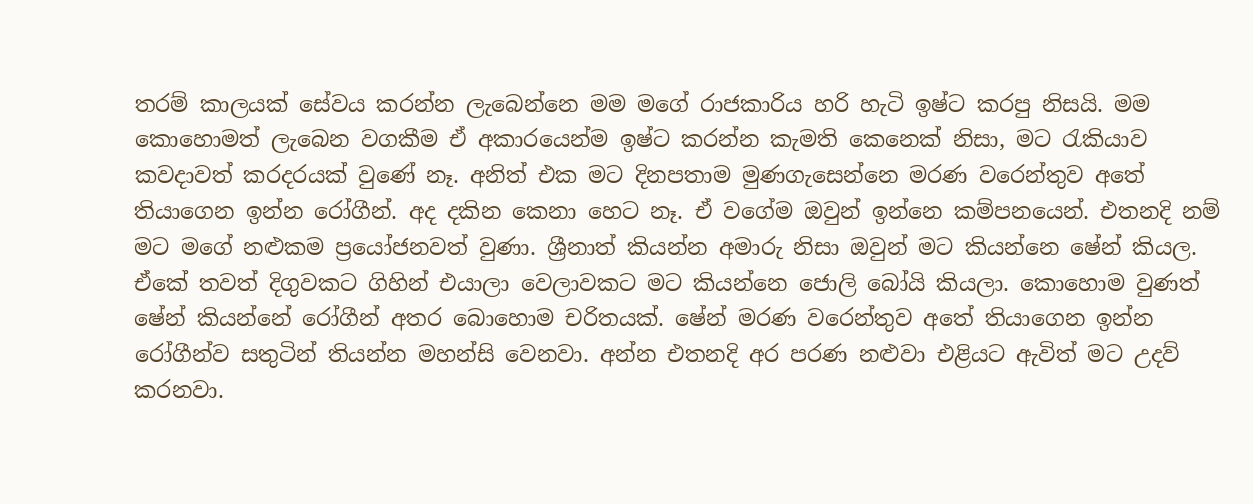තරම් කාලයක් සේවය කරන්න ලැබෙන්නෙ මම මගේ රාජකාරිය හරි හැටි ඉෂ්ට කරපු නිසයි. මම කොහොමත් ලැබෙන වගකීම ඒ අකාරයෙන්ම ඉෂ්ට කරන්න කැමති කෙනෙක් නිසා, මට රැකියාව කවදාවත් කරදරයක් වුණේ නෑ. අනිත් එක මට දිනපතාම මුණගැසෙන්නෙ මරණ වරෙන්තුව අතේ තියාගෙන ඉන්න රෝගීන්. අද දකින කෙනා හෙට නෑ. ඒ වගේම ඔවුන් ඉන්නෙ කම්පනයෙන්. එතනදි නම් මට මගේ නළුකම ප්‍රයෝජනවත් වුණා. ශ්‍රීනාත් කියන්න අමාරු නිසා ඔවුන් මට කියන්නෙ ෂේන් කියල. ඒකේ තවත් දිගුවකට ගිහින් එයාලා වෙලාවකට මට කියන්නෙ ජොලි බෝයි කියලා. කොහොම වුණත් ෂේන් කියන්නේ රෝගීන් අතර බොහොම චරිතයක්. ෂේන් මරණ වරෙන්තුව අතේ තියාගෙන ඉන්න රෝගීන්ව සතුටින් තියන්න මහන්සි වෙනවා. අන්න එතනදි අර පරණ නළුවා එළියට ඇවිත් මට උදව් කරනවා.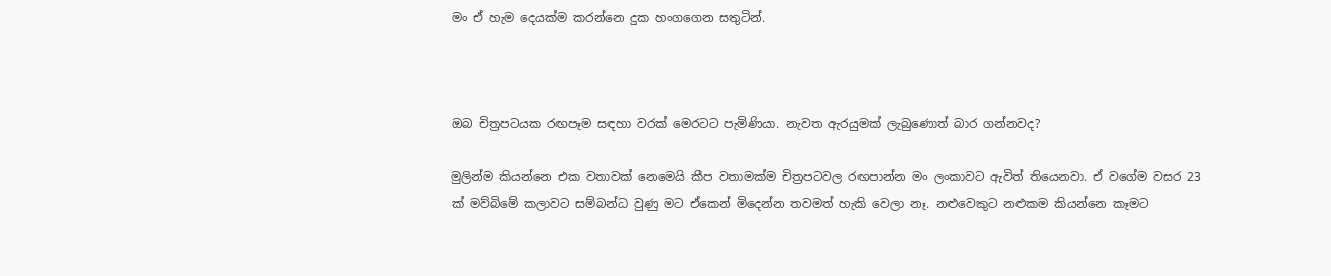මං ඒ හැම දෙයක්ම කරන්නෙ දුක හංගගෙන සතුටින්.



ඔබ චිත්‍රපටයක රඟපෑම සඳහා වරක් මෙරටට පැමිණියා. නැවත ඇරයුමක් ලැබුණොත් බාර ගන්නවද?

මුලින්ම කියන්නෙ එක වතාවක් නෙමෙයි කීප වතාමක්ම චිත්‍රපටවල රඟපාන්න මං ලංකාවට ඇවිත් තියෙනවා. ඒ වගේම වසර 23 ක් මව්බිමේ කලාවට සම්බන්ධ වුණු මට ඒකෙන් මිදෙන්න තවමත් හැකි වෙලා නෑ. නළුවෙකුට නළුකම කියන්නෙ කෑමට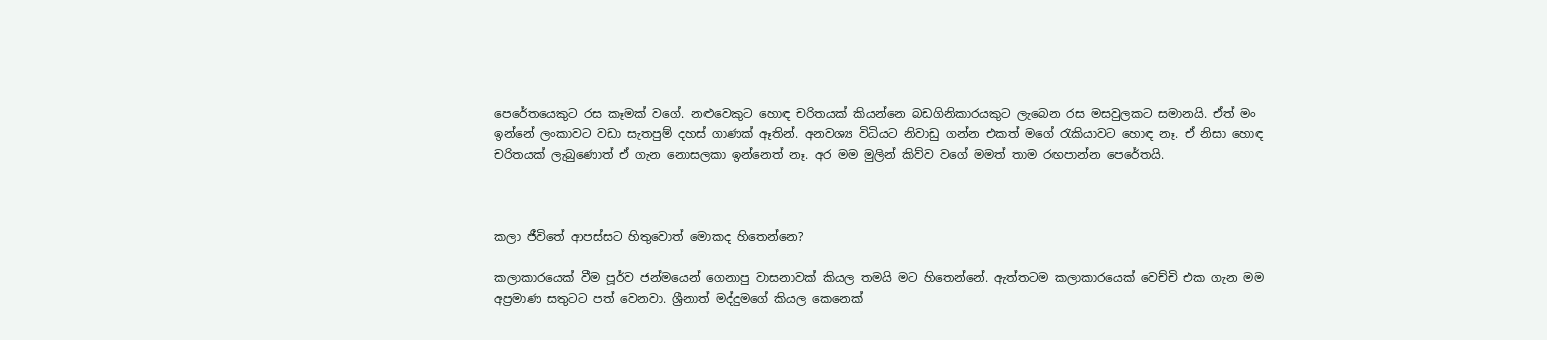පෙරේතයෙකුට රස කෑමක් වගේ. නළුවෙකුට හොඳ චරිතයක් කියන්නෙ බඩගිනිකාරයකුට ලැබෙන රස මසවුලකට සමානයි. ඒත් මං ඉන්නේ ලංකාවට වඩා සැතපුම් දහස් ගාණක් ඈතින්. අනවශ්‍ය විධියට නිවාඩු ගන්න එකත් මගේ රැකියාවට හොඳ නෑ. ඒ නිසා හොඳ චරිතයක් ලැබුණොත් ඒ ගැන නොසලකා ඉන්නෙත් නෑ. අර මම මුලින් කිව්ව වගේ මමත් තාම රඟපාන්න පෙරේතයි.



කලා ජීවිතේ ආපස්සට හිතුවොත් මොකද හිතෙන්නෙ?

කලාකාරයෙක් වීම පූර්ව ජන්මයෙන් ගෙනාපු වාසනාවක් කියල තමයි මට හිතෙන්නේ. ඇත්තටම කලාකාරයෙක් වෙච්චි එක ගැන මම අප්‍රමාණ සතුටට පත් වෙනවා. ශ්‍රීනාත් මද්දුමගේ කියල කෙනෙක්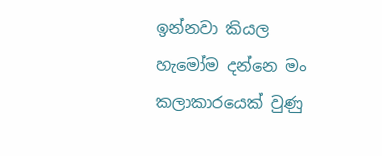ඉන්නවා කියල හැමෝම දන්නෙ මං කලාකාරයෙක් වුණු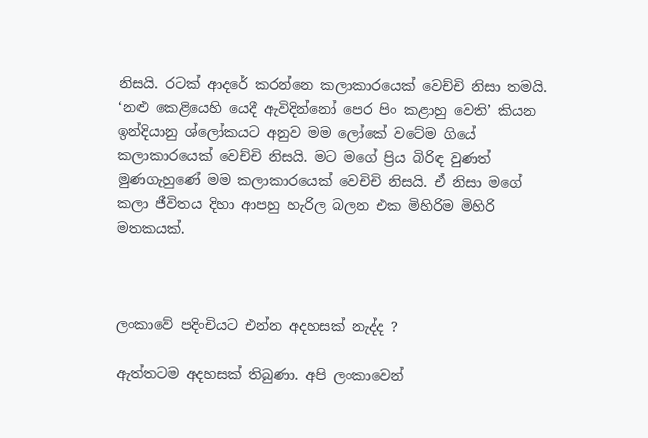නිසයි. රටක් ආදරේ කරන්නෙ කලාකාරයෙක් වෙච්චි නිසා තමයි. ‘නළු කෙළියෙහි යෙදී ඇවිදින්නෝ පෙර පිං කළාහු වෙති’ කියන ඉන්දියානු ශ්ලෝකයට අනුව මම ලෝකේ වටේම ගියේ කලාකාරයෙක් වෙච්චි නිසයි. මට මගේ ප්‍රිය බිරිඳ වුණත් මුණගැහුණේ මම කලාකාරයෙක් වෙචිචි නිසයි. ඒ නිසා මගේ කලා ජීවිතය දිහා ආපහු හැරිල බලන එක මිහිරිම මිහිරි මතකයක්.



ලංකාවේ පදිංචියට එන්න අදහසක් නැද්ද ?

ඇත්තටම අදහසක් තිබුණා. අපි ලංකාවෙන්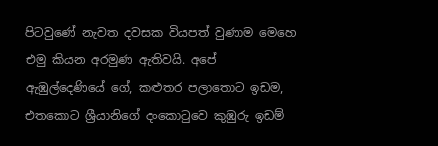පිටවුණේ නැවත දවසක වියපත් වුණාම මෙහෙ එමු කියන අරමුණ ඇතිවයි. අපේ ඇඹුල්දෙණියේ ගේ, කළුතර පලාතොට ඉඩම, එතකොට ශ්‍රීයානිගේ දංකොටුවෙ කුඹුරු ඉඩම්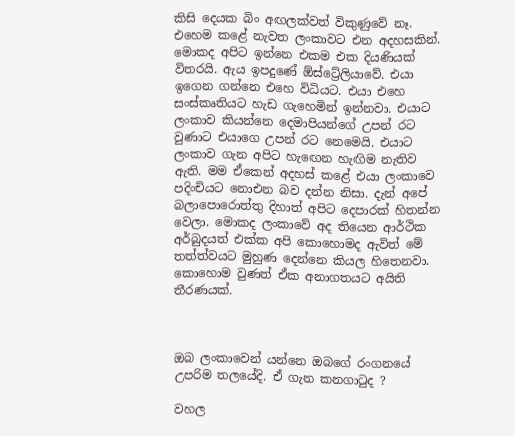කිසි දෙයක බිං අඟලක්වත් විකුණුවේ නෑ. එහෙම කළේ නැවත ලංකාවට එන අදහසකින්. මොකද අපිට ඉන්නෙ එකම එක දියණියක් විතරයි. ඇය ඉපදුණේ ඕස්ට්‍රේලියාවේ. එයා ඉගෙන ගන්නෙ එහෙ විධියට. එයා එහෙ සංස්කෘතියට හැඩ ගැහෙමින් ඉන්නවා. එයාට ලංකාව කියන්නෙ දෙමාපියන්ගේ උපන් රට වුණාට එයාගෙ උපන් රට නෙමෙයි. එයාට ලංකාව ගැන අපිට හැඟෙන හැඟිම නැතිව ඇති. මම ඒකෙන් අදහස් කළේ එයා ලංකාවෙ පදිංචියට නොඑන බව දන්න නිසා. දැන් අපේ බලාපොරොත්තු දිහාත් අපිට දෙපාරක් හිතන්න වෙලා. මොකද ලංකාවේ අද තියෙන ආර්ථික අර්බුදයත් එක්ක අපි කොහොමද ඇවිත් මේ තත්ත්වයට මුහුණ දෙන්නෙ කියල හිතෙනවා. කොහොම වුණත් ඒක අනාගතයට අයිති තීරණයක්.



ඔබ ලංකාවෙන් යන්නෙ ඔබගේ රංගනයේ උපරිම තලයේදි. ඒ ගැන කනගාටුද ?

වහල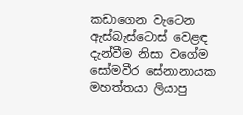කඩාගෙන වැටෙන ඇස්බැස්ටොස් වෙළඳ දැන්වීම නිසා වගේම සෝමවීර සේනානායක මහත්තයා ලියාපු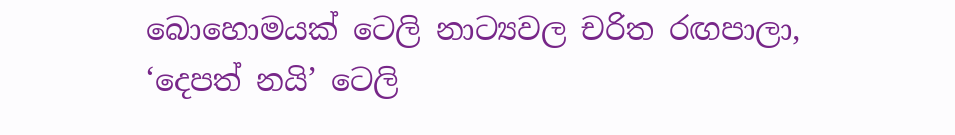බොහොමයක් ටෙලි නාට්‍යවල චරිත රඟපාලා, ‘දෙපත් නයි’ ටෙලි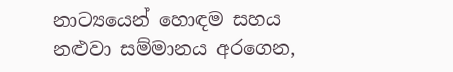නාට්‍යයෙන් හොඳම සහය නළුවා සම්මානය අරගෙන,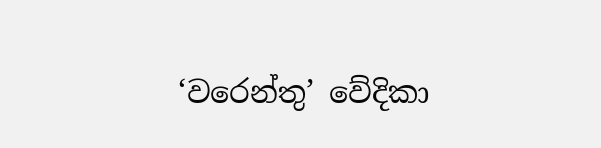‘වරෙන්තු’ වේදිකා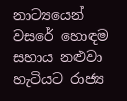නාට්‍යයෙන් වසරේ හොඳම සහාය නළුවා හැටියට රාජ්‍ය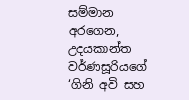සම්මාන අරගෙන, උදයකාන්ත වර්ණසූරියගේ ‘ගිනි අවි සහ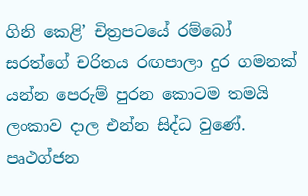ගිනි කෙළි’ චිත්‍රපටයේ රම්බෝ සරත්ගේ චරිතය රඟපාලා දුර ගමනක් යන්න පෙරුම් පුරන කොටම තමයි ලංකාව දාල එන්න සිද්ධ වුණේ. පෘථග්ජන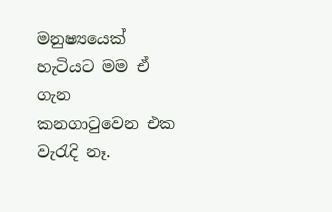මනුෂ්‍යයෙක් හැටියට මම ඒ ගැන කනගාටුවෙන එක වැරැදි නෑ.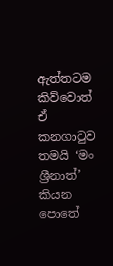ඇත්තටම කිව්වොත් ඒ කනගාටුව තමයි ‘මං ශ්‍රීනාත්’ කියන පොතේ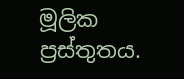මූලික ප්‍රස්තුතය.